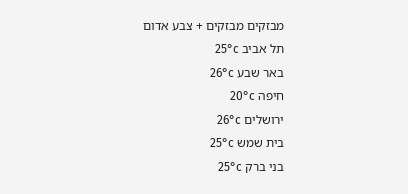מבזקים מבזקים + צבע אדום
תל אביב 25°c
באר שבע 26°c
חיפה 20°c
ירושלים 26°c
בית שמש 25°c
בני ברק 25°c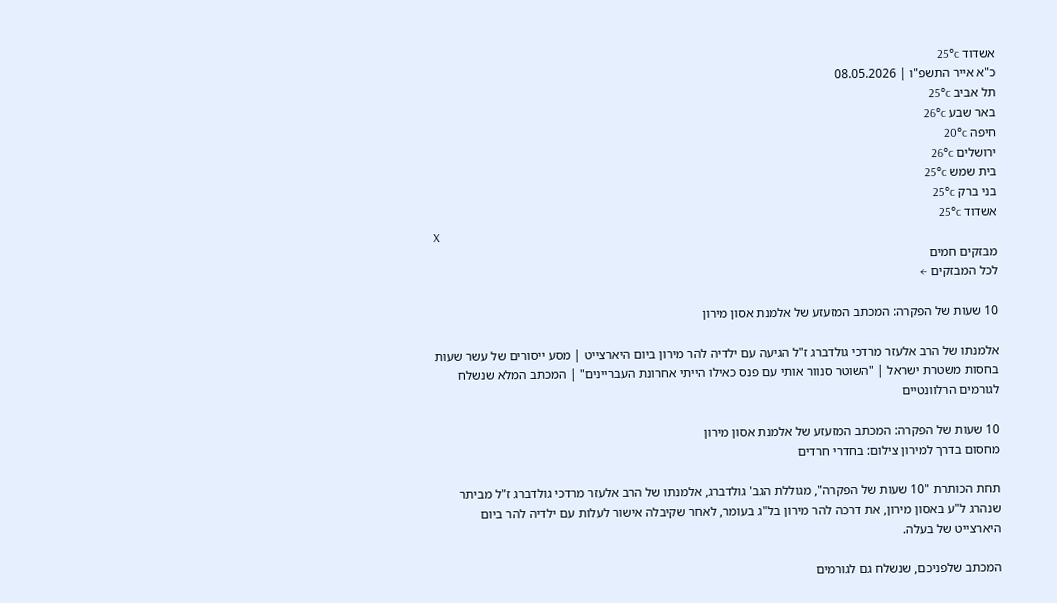אשדוד 25°c
כ"א אייר התשפ"ו | 08.05.2026
תל אביב 25°c
באר שבע 26°c
חיפה 20°c
ירושלים 26°c
בית שמש 25°c
בני ברק 25°c
אשדוד 25°c
X
מבזקים חמים
לכל המבזקים ←

10 שעות של הפקרה: המכתב המזעזע של אלמנת אסון מירון

אלמנתו של הרב אלעזר מרדכי גולדברג ז"ל הגיעה עם ילדיה להר מירון ביום היארצייט | מסע ייסורים של עשר שעות בחסות משטרת ישראל | "השוטר סנוור אותי עם פנס כאילו הייתי אחרונת העבריינים" | המכתב המלא שנשלח לגורמים הרלוונטיים

10 שעות של הפקרה: המכתב המזעזע של אלמנת אסון מירון
מחסום בדרך למירון צילום: בחדרי חרדים

תחת הכותרת "10 שעות של הפקרה", מגוללת הגב' גולדברג, אלמנתו של הרב אלעזר מרדכי גולדברג ז"ל מביתר שנהרג ל"ע באסון מירון, את דרכה להר מירון בל"ג בעומר, לאחר שקיבלה אישור לעלות עם ילדיה להר ביום היארצייט של בעלה.

המכתב שלפניכם, שנשלח גם לגורמים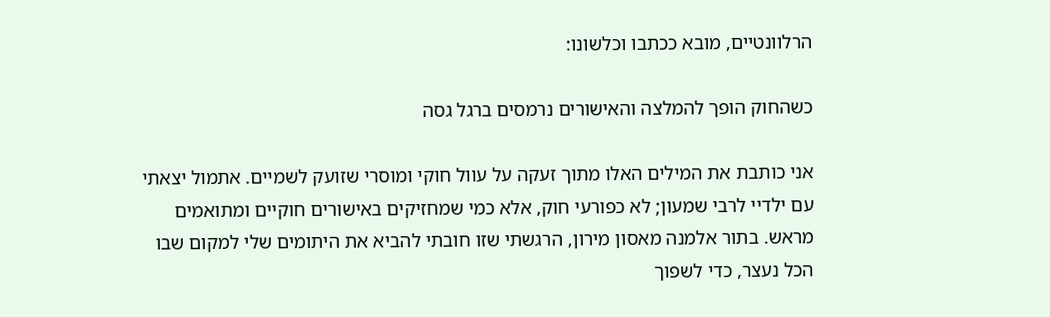הרלוונטיים, מובא ככתבו וכלשונו:

כשהחוק הופך להמלצה והאישורים נרמסים ברגל גסה

אני כותבת את המילים האלו מתוך זעקה על עוול חוקי ומוסרי שזועק לשמיים. אתמול יצאתי עם ילדיי לרבי שמעון; לא כפורעי חוק, אלא כמי שמחזיקים באישורים חוקיים ומתואמים מראש. בתור אלמנה מאסון מירון, הרגשתי שזו חובתי להביא את היתומים שלי למקום שבו הכל נעצר, כדי לשפוך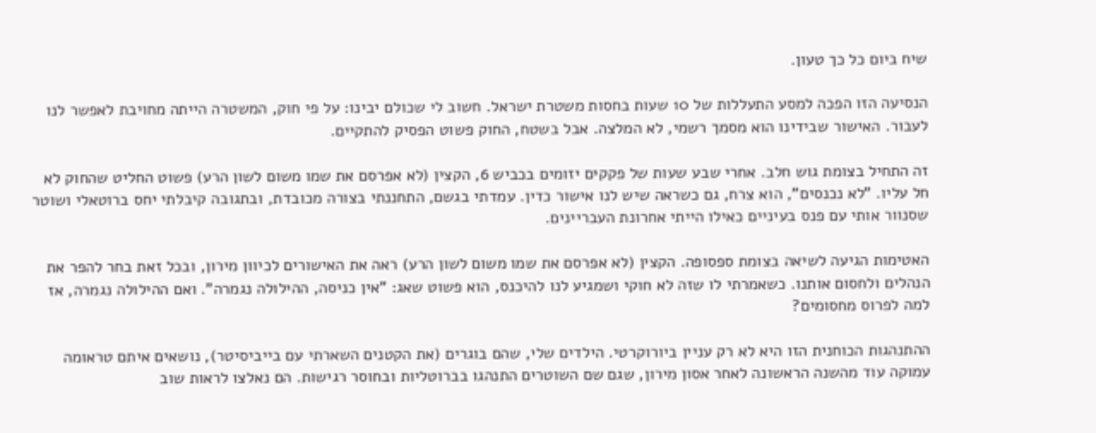שיח ביום כל כך טעון.

הנסיעה הזו הפכה למסע התעללות של 10 שעות בחסות משטרת ישראל. חשוב לי שכולם יבינו: על פי חוק, המשטרה הייתה מחויבת לאפשר לנו לעבור. האישור שבידינו הוא מסמך רשמי, לא המלצה. אבל בשטח, החוק פשוט הפסיק להתקיים.

זה התחיל בצומת גוש חלב. אחרי שבע שעות של פקקים יזומים בכביש 6, הקצין (לא אפרסם את שמו משום לשון הרע) פשוט החליט שהחוק לא חל עליו. "לא נכנסים", הוא צרח, גם כשראה שיש לנו אישור כדין. עמדתי בגשם, התחננתי בצורה מכובדת, ובתגובה קיבלתי יחס ברוטאלי ושוטר שסנוור אותי עם פנס בעיניים כאילו הייתי אחרונת העבריינים.

האטימות הגיעה לשיאה בצומת ספסופה. הקצין (לא אפרסם את שמו משום לשון הרע) ראה את האישורים לכיוון מירון, ובכל זאת בחר להפר את הנהלים ולחסום אותנו. כשאמרתי לו שזה לא חוקי ושמגיע לנו להיכנס, הוא פשוט שאג: "אין כניסה, ההילולה נגמרה". ואם ההילולה נגמרה, אז למה לפרוס מחסומים?

ההתנהגות הכוחנית הזו היא לא רק עניין ביורוקרטי. הילדים שלי, שהם בוגרים (את הקטנים השארתי עם בייביסיטר), נושאים איתם טראומה עמוקה עוד מהשנה הראשונה לאחר אסון מירון, שגם שם השוטרים התנהגו בברוטליות ובחוסר רגישות. הם נאלצו לראות שוב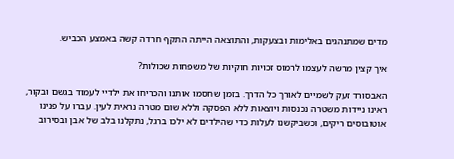מדים שמתנהגים באלימות ובצעקות, והתוצאה הייתה התקף חרדה קשה באמצע הכביש.

איך קצין מרשה לעצמו לרמוס זכויות חוקיות של משפחות שכולות?

האבסורד זעק לשמיים לאורך כל הדרך. בזמן שחסמו אותנו והכריחו את ילדיי לעמוד בגשם ובקור, ראינו ניידות משטרה נכנסות ויוצאות ללא הפסקה וללא שום מטרה נראית לעין. עברו על פנינו אוטובוסים ריקים, וכשביקשנו לעלות כדי שהילדים לא ילכו ברגל, נתקלנו בלב של אבן ובסירוב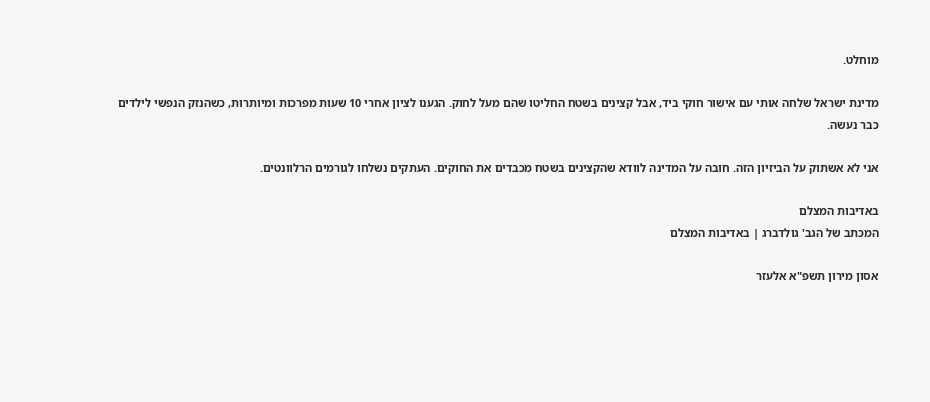מוחלט.

מדינת ישראל שלחה אותי עם אישור חוקי ביד, אבל קצינים בשטח החליטו שהם מעל לחוק. הגענו לציון אחרי 10 שעות מפרכות ומיותרות, כשהנזק הנפשי לילדים כבר נעשה.

אני לא אשתוק על הביזיון הזה. חובה על המדינה לוודא שהקצינים בשטח מכבדים את החוקים. העתקים נשלחו לגורמים הרלוונטים.

באדיבות המצלם
המכתב של הגב' גולדברג | באדיבות המצלם

אסון מירון תשפ"א אלעזר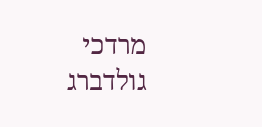מרדכי גולדברג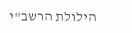הילולת הרשב"י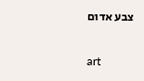צבע אדום

art